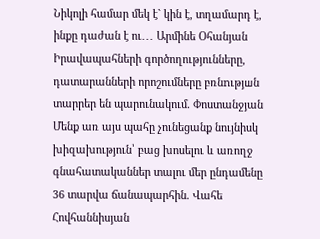Նիկոլի համար մեկ է` կին է, տղամարդ է, ինքը դաժան է ու․․․ Արմինե Օհանյան Իրավապահների գործողությունները, դատարանների որոշումները բռնnւթյшն տարրեր են պարունակում. Փոստանջյան Մենք առ այս պահը չունեցանք նույնիսկ խիզախություն՝ բաց խոսելու և առողջ գնահատականներ տալու մեր ընդամենը 36 տարվա ճանապարհին. Վահե Հովհաննիսյան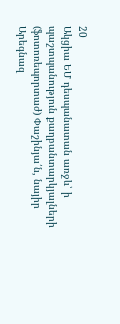20
Ակցիա ԵՄ դեսպանատան առջև՝ ի պաշտպանություն քաղբանտարկյալների (ֆոտոռեպորտաժ) Փաշինյա՛ն, նայիր Արեգնազ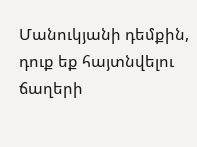Մանուկյանի դեմքին, դուք եք հայտնվելու ճաղերի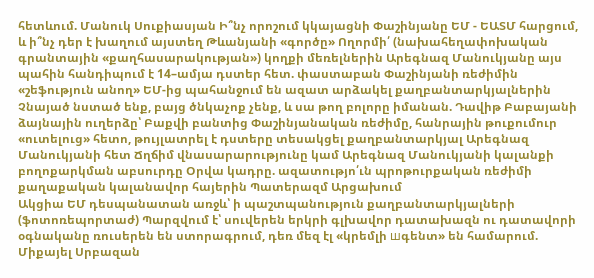հետևում. Մանուկ Սուքիասյան Ի՞նչ որոշում կկայացնի Փաշինյանը ԵՄ - ԵԱՏՄ հարցում, և ի՞նչ դեր է խաղում այստեղ Թևանյանի «գործը» Ողորմի՛ (նախահեղափոխական գրանտային «քաղհասարակության») կողքի մեռելներին Արեգնազ Մանուկյանը այս պահին հանդիպում է 14–ամյա դստեր հետ. փաստաբան Փաշինյանի ռեժիմին «շեֆություն անող» ԵՄ-ից պահանջում են ազատ արձակել քաղբանտարկյալներին Չնայած նստած ենք, բայց ծնկաչոք չենք, և սա թող բոլորը իմանան. Դավիթ Բաբայանի ձայնային ուղերձը՝ Բաքվի բանտից Փաշինյանական ռեժիմը, հանրային թուքումուր «ուտելուց» հետո, թույլատրել է դստերը տեսակցել քաղբանտարկյալ Արեգնազ Մանուկյանի հետ Ճղճիմ վնասարարությունը կամ Արեգնազ Մանուկյանի կալանքի բողոքարկման աբսուրդը Օրվա կադրը. ազատությո՛ւն պրոթուրքական ռեժիմի քաղաքական կալանավոր հայերին Պատերազմ Արցախում
Ակցիա ԵՄ դեսպանատան առջև՝ ի պաշտպանություն քաղբանտարկյալների (ֆոտոռեպորտաժ) Պարզվում է՝ սուվերեն երկրի գլխավոր դատախազն ու դատավորի օգնականը ռուսերեն են ստորագրում, դեռ մեզ էլ «կրեմլի шգենտ» են համարում. Միքայել Սրբազան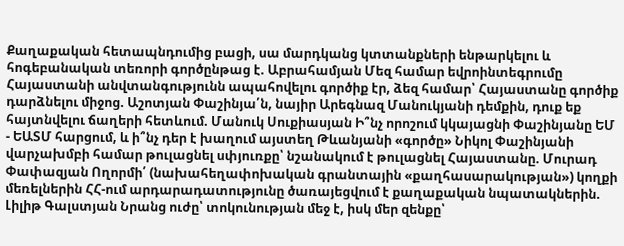Քաղաքական հետապնդումից բացի, սա մարդկանց կտտանքների ենթարկելու և հոգեբանական տեռորի գործընթաց է. Աբրահամյան Մեզ համար եվրոինտեգրումը Հայաստանի անվտանգությունն ապահովելու գործիք էր, ձեզ համար՝ Հայաստանը գործիք դարձնելու միջոց. Աշոտյան Փաշինյա՛ն, նայիր Արեգնազ Մանուկյանի դեմքին, դուք եք հայտնվելու ճաղերի հետևում. Մանուկ Սուքիասյան Ի՞նչ որոշում կկայացնի Փաշինյանը ԵՄ - ԵԱՏՄ հարցում, և ի՞նչ դեր է խաղում այստեղ Թևանյանի «գործը» Նիկոլ Փաշինյանի վարչախմբի համար թուլացնել սփյուռքը՝ նշանակում է թուլացնել Հայաստանը. Մուրադ Փափազյան Ողորմի՛ (նախահեղափոխական գրանտային «քաղհասարակության») կողքի մեռելներին ՀՀ-ում արդարադատությունը ծառայեցվում է քաղաքական նպատակներին. Լիլիթ Գալստյան Նրանց ուժը՝ տոկունության մեջ է, իսկ մեր զենքը՝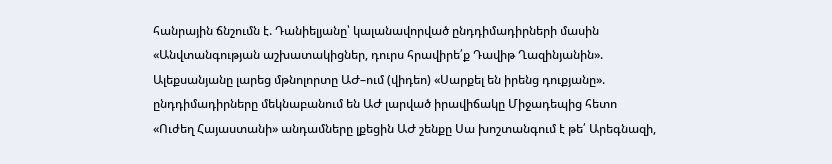հանրային ճնշումն է. Դանիելյանը՝ կալանավորված ընդդիմադիրների մասին «Անվտանգության աշխատակիցներ, դուրս հրավիրե՛ք Դավիթ Ղազինյանին». Ալեքսանյանը լարեց մթնոլորտը ԱԺ–ում (վիդեո) «Սարքել են իրենց դուքյանը». ընդդիմադիրները մեկնաբանում են ԱԺ լարված իրավիճակը Միջադեպից հետո «Ուժեղ Հայաստանի» անդամները լքեցին ԱԺ շենքը Սա խոշտանգում է թե՛ Արեգնազի,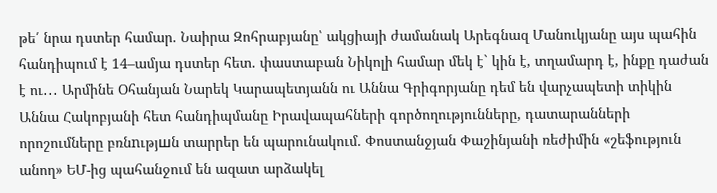թե՛ նրա դստեր համար. Նաիրա Զոհրաբյանը՝ ակցիայի ժամանակ Արեգնազ Մանուկյանը այս պահին հանդիպում է 14–ամյա դստեր հետ. փաստաբան Նիկոլի համար մեկ է` կին է, տղամարդ է, ինքը դաժան է ու․․․ Արմինե Օհանյան Նարեկ Կարապետյանն ու Աննա Գրիգորյանը դեմ են վարչապետի տիկին Աննա Հակոբյանի հետ հանդիպմանը Իրավապահների գործողությունները, դատարանների որոշումները բռնnւթյшն տարրեր են պարունակում. Փոստանջյան Փաշինյանի ռեժիմին «շեֆություն անող» ԵՄ-ից պահանջում են ազատ արձակել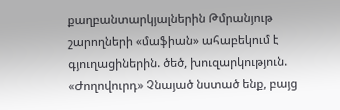քաղբանտարկյալներին Թմրանյութ շարողների «մաֆիան» ահաբեկում է գյուղացիներին. ծեծ, խուզարկություն. «Ժողովուրդ» Չնայած նստած ենք, բայց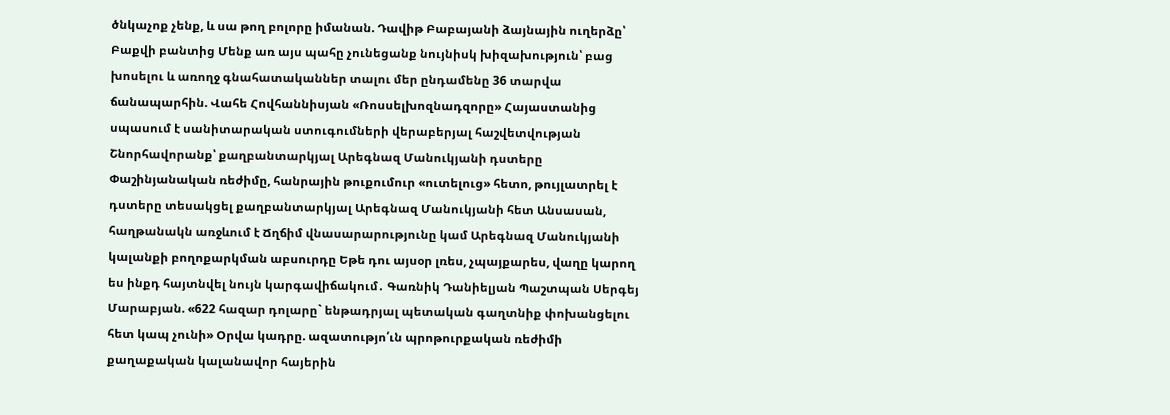ծնկաչոք չենք, և սա թող բոլորը իմանան. Դավիթ Բաբայանի ձայնային ուղերձը՝ Բաքվի բանտից Մենք առ այս պահը չունեցանք նույնիսկ խիզախություն՝ բաց խոսելու և առողջ գնահատականներ տալու մեր ընդամենը 36 տարվա ճանապարհին. Վահե Հովհաննիսյան «Ռոսսելխոզնադզորը» Հայաստանից սպասում է սանիտարական ստուգումների վերաբերյալ հաշվետվության Շնորհավորանք՝ քաղբանտարկյալ Արեգնազ Մանուկյանի դստերը Փաշինյանական ռեժիմը, հանրային թուքումուր «ուտելուց» հետո, թույլատրել է դստերը տեսակցել քաղբանտարկյալ Արեգնազ Մանուկյանի հետ Անսասան, հաղթանակն առջևում է Ճղճիմ վնասարարությունը կամ Արեգնազ Մանուկյանի կալանքի բողոքարկման աբսուրդը Եթե դու այսօր լռես, չպայքարես, վաղը կարող ես ինքդ հայտնվել նույն կարգավիճակում․ Գառնիկ Դանիելյան Պաշտպան Սերգեյ Մարաբյան. «622 հազար դոլարը` ենթադրյալ պետական գաղտնիք փոխանցելու հետ կապ չունի» Օրվա կադրը. ազատությո՛ւն պրոթուրքական ռեժիմի քաղաքական կալանավոր հայերին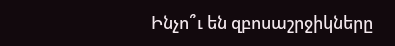Ինչո՞ւ են զբոսաշրջիկները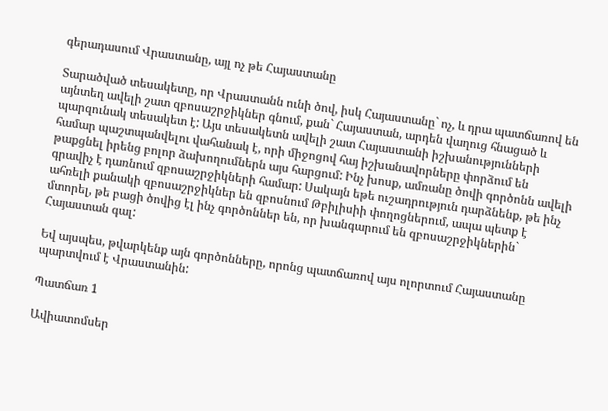գերադասում Վրաստանը, այլ ոչ թե Հայաստանը

Տարածված տեսակետը, որ Վրաստանն ունի ծով, իսկ Հայաստանը` ոչ, և դրա պատճառով են այնտեղ ավելի շատ զբոսաշրջիկներ գնում, քան` Հայաստան, արդեն վաղուց հնացած և պարզունակ տեսակետ է: Այս տեսակետն ավելի շատ Հայաստանի իշխանությունների համար պաշտպանվելու վահանակ է, որի միջոցով հայ իշխանավորները փորձում են թաքցնել իրենց բոլոր ձախողումներն այս հարցում: Ինչ խոսք, ամռանը ծովի գործոնն ավելի գրավիչ է դառնում զբոսաշրջիկների համար: Սակայն եթե ուշադրություն դարձնենք, թե ինչ ահռելի քանակի զբոսաշրջիկներ են զբոսնում Թբիլիսիի փողոցներում, ապա պետք է մտորել, թե բացի ծովից էլ ինչ գործոններ են, որ խանգարում են զբոսաշրջիկներին` Հայաստան գալ:

Եվ այսպես, թվարկենք այն գործոնները, որոնց պատճառով այս ոլորտում Հայաստանը պարտվում է Վրաստանին:

Պատճառ 1

Ավիատոմսեր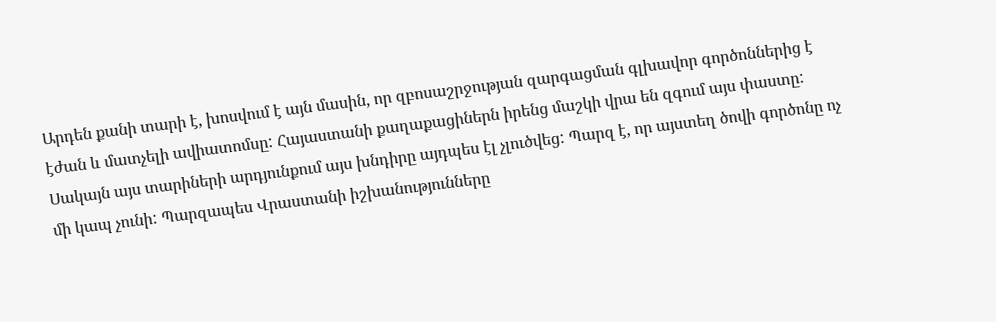Արդեն քանի տարի է, խոսվում է այն մասին, որ զբոսաշրջության զարգացման գլխավոր գործոններից է էժան և մատչելի ավիատոմսը: Հայաստանի քաղաքացիներն իրենց մաշկի վրա են զգում այս փաստը: Սակայն այս տարիների արդյունքում այս խնդիրը այդպես էլ չլուծվեց: Պարզ է, որ այստեղ ծովի գործոնը ոչ մի կապ չունի: Պարզապես Վրաստանի իշխանությունները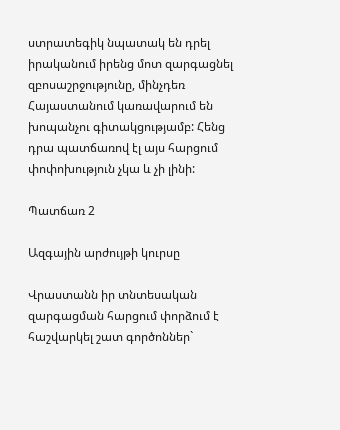ստրատեգիկ նպատակ են դրել իրականում իրենց մոտ զարգացնել զբոսաշրջությունը, մինչդեռ Հայաստանում կառավարում են խոպանչու գիտակցությամբ: Հենց դրա պատճառով էլ այս հարցում փոփոխություն չկա և չի լինի:

Պատճառ 2

Ազգային արժույթի կուրսը

Վրաստանն իր տնտեսական զարգացման հարցում փորձում է հաշվարկել շատ գործոններ`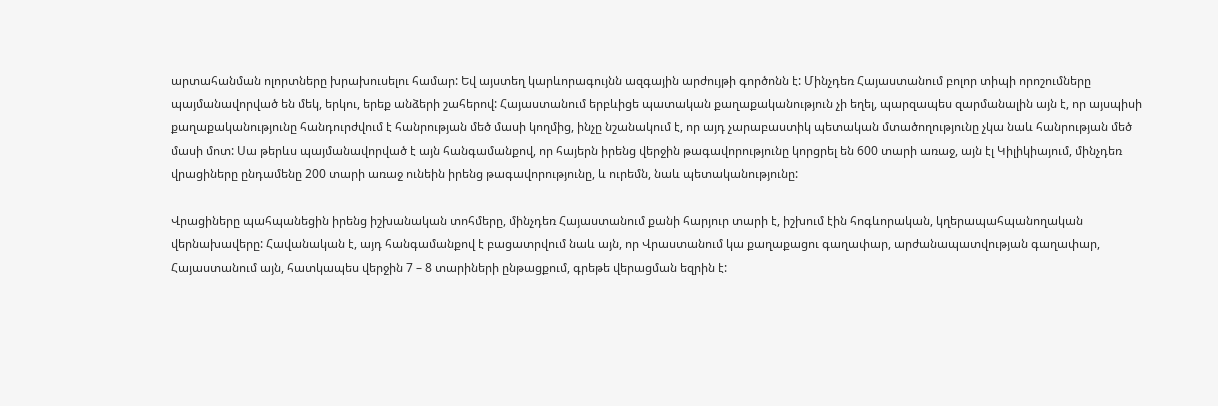արտահանման ոլորտները խրախուսելու համար: Եվ այստեղ կարևորագույնն ազգային արժույթի գործոնն է: Մինչդեռ Հայաստանում բոլոր տիպի որոշումները պայմանավորված են մեկ, երկու, երեք անձերի շահերով: Հայաստանում երբևիցե պատական քաղաքականություն չի եղել, պարզապես զարմանալին այն է, որ այսպիսի քաղաքականությունը հանդուրժվում է հանրության մեծ մասի կողմից, ինչը նշանակում է, որ այդ չարաբաստիկ պետական մտածողությունը չկա նաև հանրության մեծ մասի մոտ: Սա թերևս պայմանավորված է այն հանգամանքով, որ հայերն իրենց վերջին թագավորությունը կորցրել են 600 տարի առաջ, այն էլ Կիլիկիայում, մինչդեռ վրացիները ընդամենը 200 տարի առաջ ունեին իրենց թագավորությունը, և ուրեմն, նաև պետականությունը:

Վրացիները պահպանեցին իրենց իշխանական տոհմերը, մինչդեռ Հայաստանում քանի հարյուր տարի է, իշխում էին հոգևորական, կղերապահպանողական վերնախավերը: Հավանական է, այդ հանգամանքով է բացատրվում նաև այն, որ Վրաստանում կա քաղաքացու գաղափար, արժանապատվության գաղափար, Հայաստանում այն, հատկապես վերջին 7 – 8 տարիների ընթացքում, գրեթե վերացման եզրին է: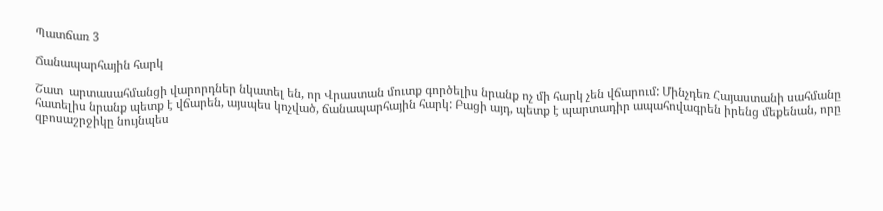Պատճառ 3

Ճանապարհային հարկ

Շատ  արտասահմանցի վարորդներ նկատել են, որ Վրաստան մուտք գործելիս նրանք ոչ մի հարկ չեն վճարում: Մինչդեռ Հայաստանի սահմանը հատելիս նրանք պետք է վճարեն, այսպես կոչված, ճանապարհային հարկ: Բացի այդ, պետք է պարտադիր ապահովագրեն իրենց մեքենան, որը զբոսաշրջիկը նույնպես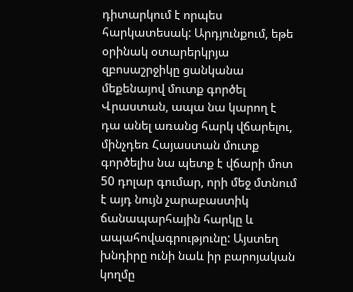դիտարկում է որպես հարկատեսակ: Արդյունքում, եթե օրինակ օտարերկրյա զբոսաշրջիկը ցանկանա մեքենայով մուտք գործել Վրաստան, ապա նա կարող է դա անել առանց հարկ վճարելու, մինչդեռ Հայաստան մուտք գործելիս նա պետք է վճարի մոտ 50 դոլար գումար, որի մեջ մտնում է այդ նույն չարաբաստիկ ճանապարհային հարկը և ապահովագրությունը: Այստեղ խնդիրը ունի նաև իր բարոյական կողմը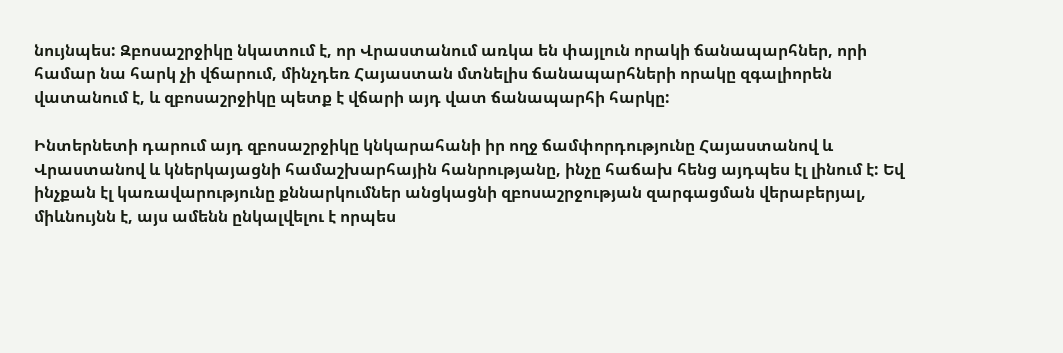նույնպես: Զբոսաշրջիկը նկատում է, որ Վրաստանում առկա են փայլուն որակի ճանապարհներ, որի համար նա հարկ չի վճարում, մինչդեռ Հայաստան մտնելիս ճանապարհների որակը զգալիորեն վատանում է, և զբոսաշրջիկը պետք է վճարի այդ վատ ճանապարհի հարկը:

Ինտերնետի դարում այդ զբոսաշրջիկը կնկարահանի իր ողջ ճամփորդությունը Հայաստանով և Վրաստանով և կներկայացնի համաշխարհային հանրությանը, ինչը հաճախ հենց այդպես էլ լինում է: Եվ ինչքան էլ կառավարությունը քննարկումներ անցկացնի զբոսաշրջության զարգացման վերաբերյալ, միևնույնն է, այս ամենն ընկալվելու է որպես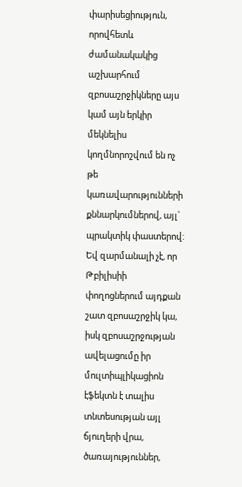փարիսեցիություն, որովհետև ժամանակակից աշխարհում զբոսաշրջիկները այս կամ այն երկիր մեկնելիս կողմնորոշվում են ոչ թե կառավարությունների քննարկումներով, այլ` պրակտիկ փաստերով: Եվ զարմանալի չէ, որ Թբիլիսիի փողոցներում այդքան շատ զբոսաշրջիկ կա, իսկ զբոսաշրջության ավելացումը իր մուլտիպլիկացիոն էֆեկտն է տալիս տնտեսության այլ ճյուղերի վրա, ծառայություններ,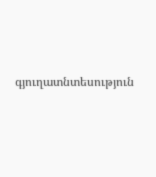գյուղատնտեսություն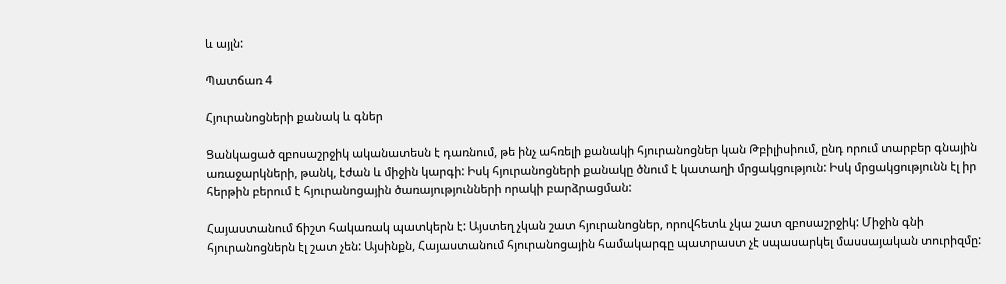և այլն:

Պատճառ 4

Հյուրանոցների քանակ և գներ

Ցանկացած զբոսաշրջիկ ականատեսն է դառնում, թե ինչ ահռելի քանակի հյուրանոցներ կան Թբիլիսիում, ընդ որում տարբեր գնային առաջարկների, թանկ, էժան և միջին կարգի: Իսկ հյուրանոցների քանակը ծնում է կատաղի մրցակցություն: Իսկ մրցակցությունն էլ իր հերթին բերում է հյուրանոցային ծառայությունների որակի բարձրացման:

Հայաստանում ճիշտ հակառակ պատկերն է: Այստեղ չկան շատ հյուրանոցներ, որովհետև չկա շատ զբոսաշրջիկ: Միջին գնի հյուրանոցներն էլ շատ չեն: Այսինքն, Հայաստանում հյուրանոցային համակարգը պատրաստ չէ սպասարկել մասսայական տուրիզմը: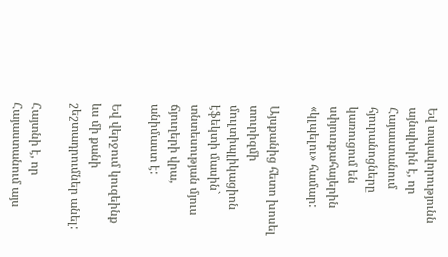Եվ տպավորությունն այնպիսին է, որ Հայաստանում հյուրանոցները կառուցում են սփյուռքահայերին «կլպելու» համար:

Այսքանից հետո խոսել տուրիզմի մուլտիպլիկացիոն էֆեկտի մասին` տնտեսության մյուս ճյուղերի վրա, անիմաստ է:

Եվ վերջում կուզեինք ևս մի քանի շեշտադրումներ անել:

Հայտնի է, որ Հայաստանում այս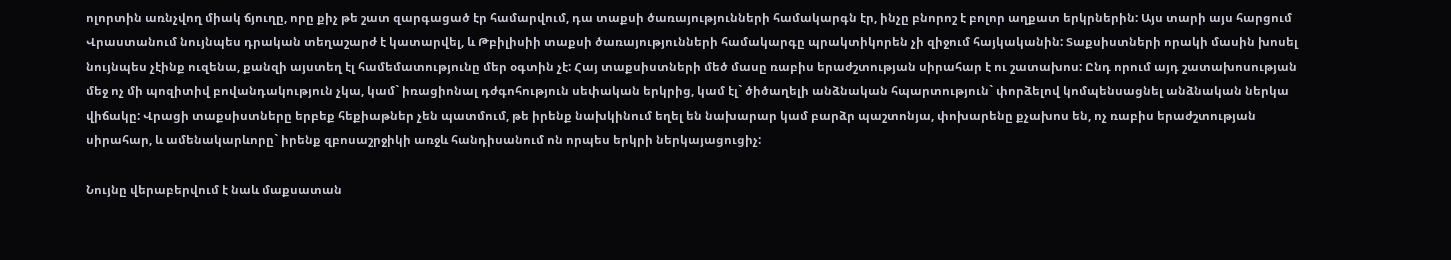ոլորտին առնչվող միակ ճյուղը, որը քիչ թե շատ զարգացած էր համարվում, դա տաքսի ծառայությունների համակարգն էր, ինչը բնորոշ է բոլոր աղքատ երկրներին: Այս տարի այս հարցում Վրաստանում նույնպես դրական տեղաշարժ է կատարվել, և Թբիլիսիի տաքսի ծառայությունների համակարգը պրակտիկորեն չի զիջում հայկականին: Տաքսիստների որակի մասին խոսել նույնպես չէինք ուզենա, քանզի այստեղ էլ համեմատությունը մեր օգտին չէ: Հայ տաքսիստների մեծ մասը ռաբիս երաժշտության սիրահար է ու շատախոս: Ընդ որում այդ շատախոսության մեջ ոչ մի պոզիտիվ բովանդակություն չկա, կամ` իռացիոնալ դժգոհություն սեփական երկրից, կամ էլ` ծիծաղելի անձնական հպարտություն` փորձելով կոմպենսացնել անձնական ներկա վիճակը: Վրացի տաքսիստները երբեք հեքիաթներ չեն պատմում, թե իրենք նախկինում եղել են նախարար կամ բարձր պաշտոնյա, փոխարենը քչախոս են, ոչ ռաբիս երաժշտության սիրահար, և ամենակարևորը` իրենք զբոսաշրջիկի առջև հանդիսանում ոն որպես երկրի ներկայացուցիչ:

Նույնը վերաբերվում է նաև մաքսատան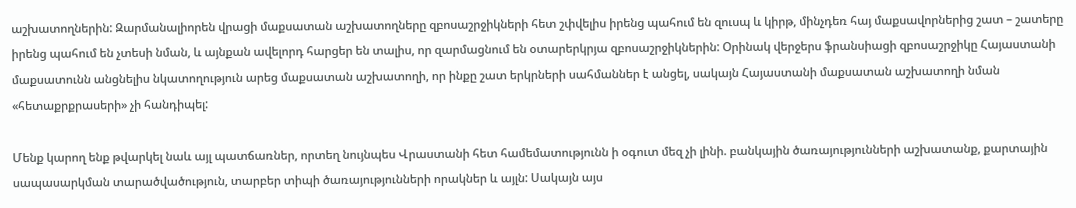աշխատողներին: Զարմանալիորեն վրացի մաքսատան աշխատողները զբոսաշրջիկների հետ շփվելիս իրենց պահում են զուսպ և կիրթ, մինչդեռ հայ մաքսավորներից շատ – շատերը իրենց պահում են չտեսի նման, և այնքան ավելորդ հարցեր են տալիս, որ զարմացնում են օտարերկրյա զբոսաշրջիկներին: Օրինակ վերջերս ֆրանսիացի զբոսաշրջիկը Հայաստանի մաքսատունն անցնելիս նկատողություն արեց մաքսատան աշխատողի, որ ինքը շատ երկրների սահմաններ է անցել, սակայն Հայաստանի մաքսատան աշխատողի նման «հետաքրքրասերի» չի հանդիպել:

Մենք կարող ենք թվարկել նաև այլ պատճառներ, որտեղ նույնպես Վրաստանի հետ համեմատությունն ի օգուտ մեզ չի լինի. բանկային ծառայությունների աշխատանք, քարտային սապասարկման տարածվածություն, տարբեր տիպի ծառայությունների որակներ և այլն: Սակայն այս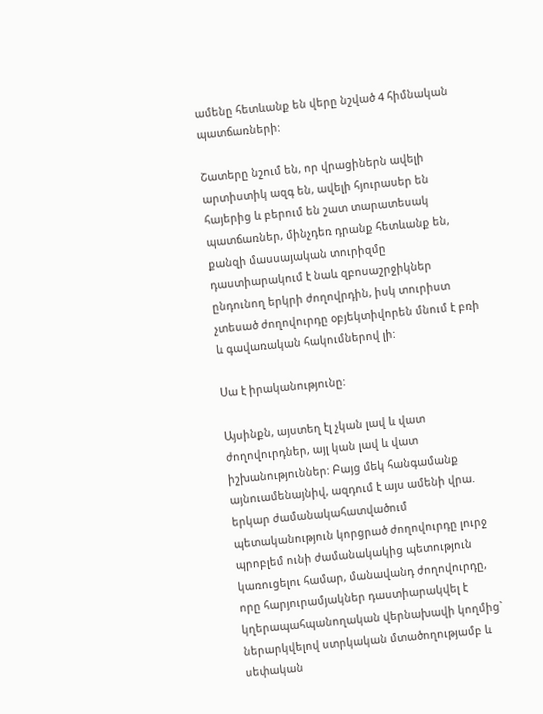ամենը հետևանք են վերը նշված 4 հիմնական պատճառների:

Շատերը նշում են, որ վրացիներն ավելի արտիստիկ ազգ են, ավելի հյուրասեր են հայերից և բերում են շատ տարատեսակ պատճառներ, մինչդեռ դրանք հետևանք են, քանզի մասսայական տուրիզմը դաստիարակում է նաև զբոսաշրջիկներ ընդունող երկրի ժողովրդին, իսկ տուրիստ չտեսած ժողովուրդը օբյեկտիվորեն մնում է բռի և գավառական հակումներով լի:

Սա է իրականությունը:

Այսինքն, այստեղ էլ չկան լավ և վատ ժողովուրդներ, այլ կան լավ և վատ իշխանություններ: Բայց մեկ հանգամանք այնուամենայնիվ, ազդում է այս ամենի վրա. երկար ժամանակահատվածում պետականություն կորցրած ժողովուրդը լուրջ պրոբլեմ ունի ժամանակակից պետություն կառուցելու համար, մանավանդ ժողովուրդը, որը հարյուրամյակներ դաստիարակվել է կղերապահպանողական վերնախավի կողմից` ներարկվելով ստրկական մտածողությամբ և սեփական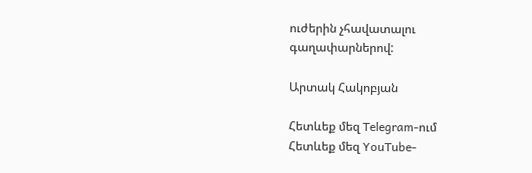ուժերին չհավատալու գաղափարներով:

Արտակ Հակոբյան

Հետևեք մեզ Telegram-ում
Հետևեք մեզ YouTube-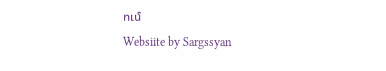ում
Websiite by Sargssyan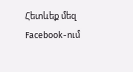Հետևեք մեզ Facebook-ում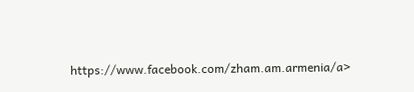https://www.facebook.com/zham.am.armenia/a>